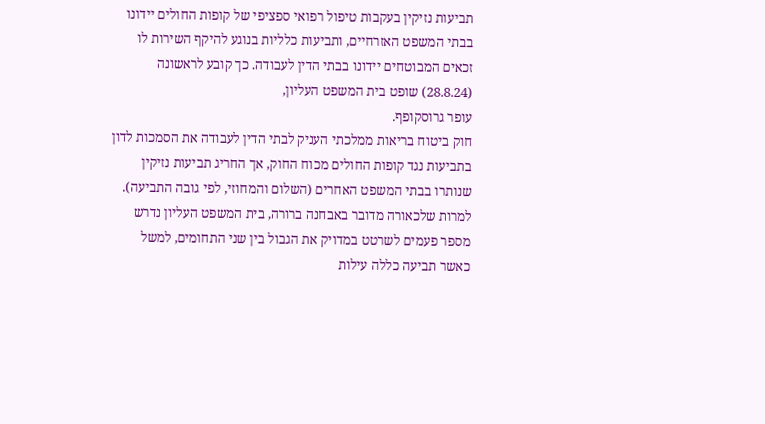תביעות נזיקין בעקבות טיפול רפואי ספציפי של קופות החולים יידונו בבתי המשפט האזרחיים, ותביעות כלליות בנוגע להיקף השירות לו זכאים המבוטחים יידונו בבתי הדין לעבודה. כך קובע לראשונה (28.8.24) שופט בית המשפט העליון,
עופר גרוסקופף.
חוק ביטוח בריאות ממלכתי העניק לבתי הדין לעבודה את הסמכות לדון בתביעות נגד קופות החולים מכוח החוק, אך החריג תביעות נזיקין שנותרו בבתי המשפט האחרים (השלום והמחוזי, לפי גובה התביעה). למרות שלכאורה מדובר באבחנה ברורה, בית המשפט העליון נדרש מספר פעמים לשרטט במדויק את הגבול בין שני התחומים, למשל כאשר תביעה כללה עילות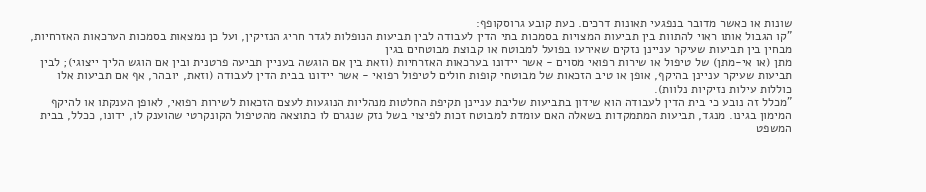שונות או כאשר מדובר בנפגעי תאונות דרכים. כעת קובע גרוסקופף:
"קו הגבול אותו ראוי להתוות בין תביעות המצויות בסמכות בתי הדין לעבודה לבין תביעות הנופלות לגדר חריג הנזיקין, ועל כן נמצאות בסמכות הערכאות האזרחיות, מבחין בין תביעות שעיקר עניינן נזקים שאירעו בפועל למבוטח או קבוצת מבוטחים בגין
מתן (או אי-מתן) של טיפול או שירות רפואי מסוים - אשר יידונו בערכאות האזרחיות (וזאת בין אם הוגשה בעניין תביעה פרטנית ובין אם הוגש הליך ייצוגי); לבין תביעות שעיקר עניינן בהיקף, אופן או טיב הזכאות של מבוטחי קופות חולים לטיפול רפואי - אשר יידונו בבית הדין לעבודה (וזאת, יובהר, אף אם תביעות אלו כוללות עילות נזיקיות נלוות).
"מכלל זה נובע כי בית הדין לעבודה הוא שידון בתביעות שליבת עניינן תקיפת החלטות מנהליות הנוגעות לעצם הזכאות לשירות רפואי, לאופן הענקתו או להיקף המימון בגינו. מנגד, תביעות המתמקדות בשאלה האם עומדת למבוטח זכות לפיצוי בשל נזק שנגרם לו כתוצאה מהטיפול הקונקרטי שהוענק לו, ידונו, ככלל, בבית
המשפט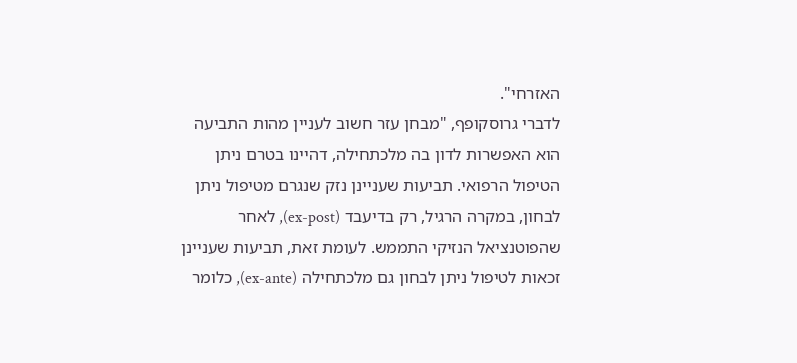האזרחי".
לדברי גרוסקופף, "מבחן עזר חשוב לעניין מהות התביעה הוא האפשרות לדון בה מלכתחילה, דהיינו בטרם ניתן הטיפול הרפואי. תביעות שעניינן נזק שנגרם מטיפול ניתן לבחון, במקרה הרגיל, רק בדיעבד (ex-post), לאחר שהפוטנציאל הנזיקי התממש. לעומת זאת, תביעות שעניינן זכאות לטיפול ניתן לבחון גם מלכתחילה (ex-ante), כלומר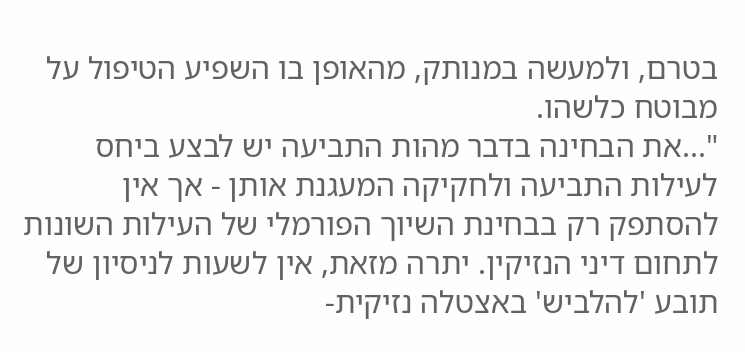בטרם, ולמעשה במנותק, מהאופן בו השפיע הטיפול על מבוטח כלשהו.
"...את הבחינה בדבר מהות התביעה יש לבצע ביחס לעילות התביעה ולחקיקה המעגנת אותן - אך אין להסתפק רק בבחינת השיוך הפורמלי של העילות השונות לתחום דיני הנזיקין. יתרה מזאת, אין לשעות לניסיון של תובע 'להלביש' באצטלה נזיקית-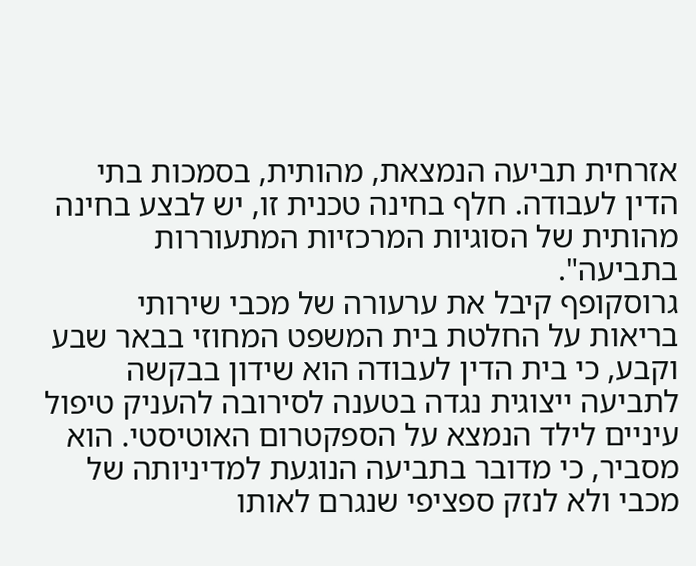אזרחית תביעה הנמצאת, מהותית, בסמכות בתי הדין לעבודה. חלף בחינה טכנית זו, יש לבצע בחינה מהותית של הסוגיות המרכזיות המתעוררות בתביעה".
גרוסקופף קיבל את ערעורה של מכבי שירותי בריאות על החלטת בית המשפט המחוזי בבאר שבע וקבע, כי בית הדין לעבודה הוא שידון בבקשה לתביעה ייצוגית נגדה בטענה לסירובה להעניק טיפול עיניים לילד הנמצא על הספקטרום האוטיסטי. הוא מסביר, כי מדובר בתביעה הנוגעת למדיניותה של מכבי ולא לנזק ספציפי שנגרם לאותו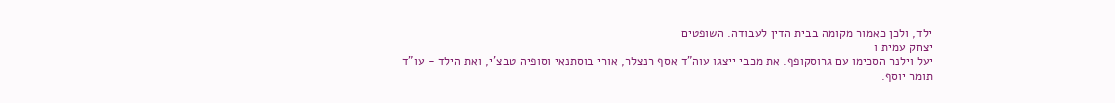ילד, ולכן כאמור מקומה בבית הדין לעבודה. השופטים
יצחק עמית ו
יעל וילנר הסכימו עם גרוסקופף. את מכבי ייצגו עוה"ד אסף רנצלר, אורי בוסתנאי וסופיה טבצ'י, ואת הילד - עו"ד
תומר יוסף.